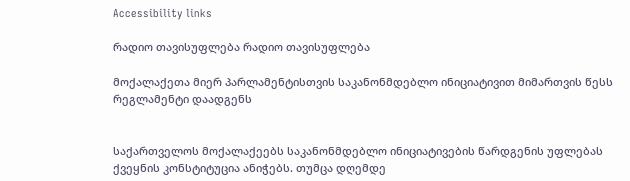Accessibility links

რადიო თავისუფლება რადიო თავისუფლება

მოქალაქეთა მიერ პარლამენტისთვის საკანონმდებლო ინიციატივით მიმართვის წესს რეგლამენტი დაადგენს


საქართველოს მოქალაქეებს საკანონმდებლო ინიციატივების წარდგენის უფლებას ქვეყნის კონსტიტუცია ანიჭებს. თუმცა დღემდე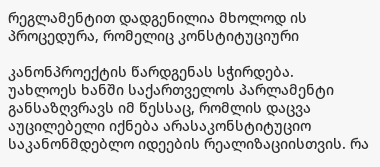რეგლამენტით დადგენილია მხოლოდ ის პროცედურა, რომელიც კონსტიტუციური

კანონპროექტის წარდგენას სჭირდება.
უახლოეს ხანში საქართველოს პარლამენტი განსაზღვრავს იმ წესსაც, რომლის დაცვა აუცილებელი იქნება არასაკონსტიტუციო საკანონმდებლო იდეების რეალიზაციისთვის. რა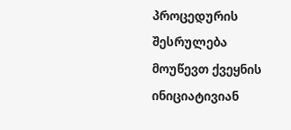პროცედურის შესრულება მოუწევთ ქვეყნის ინიციატივიან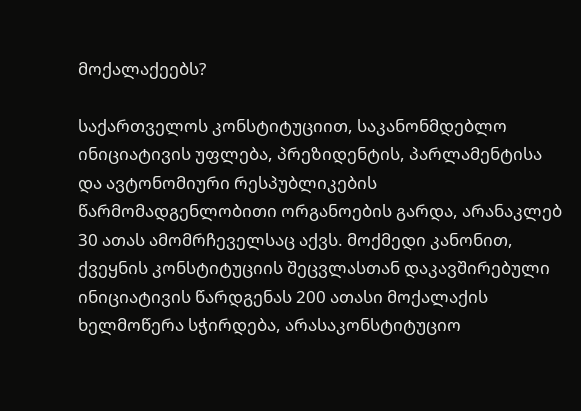მოქალაქეებს?

საქართველოს კონსტიტუციით, საკანონმდებლო ინიციატივის უფლება, პრეზიდენტის, პარლამენტისა და ავტონომიური რესპუბლიკების წარმომადგენლობითი ორგანოების გარდა, არანაკლებ 30 ათას ამომრჩეველსაც აქვს. მოქმედი კანონით, ქვეყნის კონსტიტუციის შეცვლასთან დაკავშირებული ინიციატივის წარდგენას 200 ათასი მოქალაქის ხელმოწერა სჭირდება, არასაკონსტიტუციო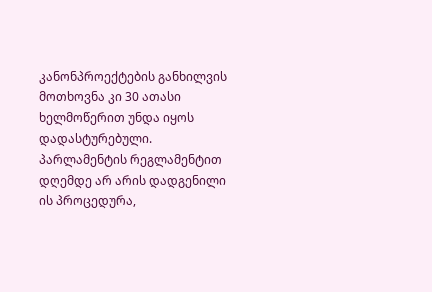კანონპროექტების განხილვის მოთხოვნა კი 30 ათასი ხელმოწერით უნდა იყოს დადასტურებული. პარლამენტის რეგლამენტით დღემდე არ არის დადგენილი ის პროცედურა,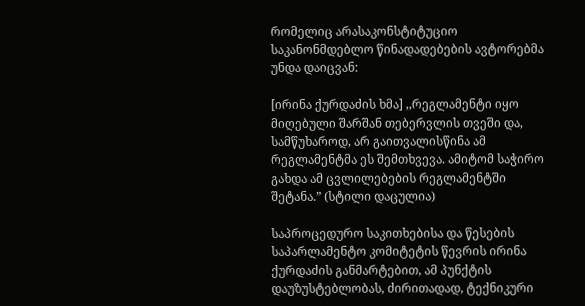რომელიც არასაკონსტიტუციო საკანონმდებლო წინადადებების ავტორებმა უნდა დაიცვან:

[ირინა ქურდაძის ხმა] ,,რეგლამენტი იყო მიღებული შარშან თებერვლის თვეში და, სამწუხაროდ, არ გაითვალისწინა ამ რეგლამენტმა ეს შემთხვევა. ამიტომ საჭირო გახდა ამ ცვლილებების რეგლამენტში შეტანა.” (სტილი დაცულია)

საპროცედურო საკითხებისა და წესების საპარლამენტო კომიტეტის წევრის ირინა ქურდაძის განმარტებით, ამ პუნქტის დაუზუსტებლობას, ძირითადად, ტექნიკური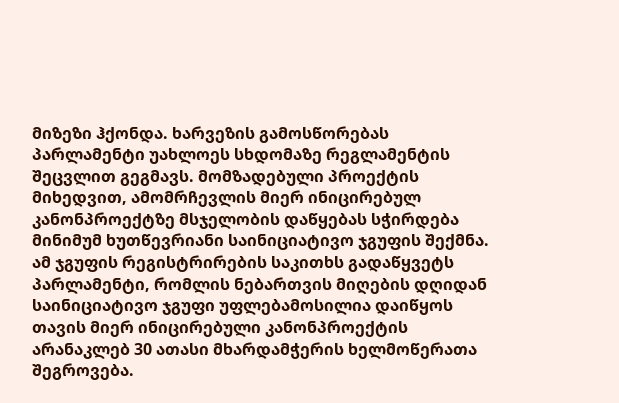მიზეზი ჰქონდა. ხარვეზის გამოსწორებას პარლამენტი უახლოეს სხდომაზე რეგლამენტის შეცვლით გეგმავს. მომზადებული პროექტის მიხედვით, ამომრჩევლის მიერ ინიცირებულ კანონპროექტზე მსჯელობის დაწყებას სჭირდება მინიმუმ ხუთწევრიანი საინიციატივო ჯგუფის შექმნა. ამ ჯგუფის რეგისტრირების საკითხს გადაწყვეტს პარლამენტი, რომლის ნებართვის მიღების დღიდან საინიციატივო ჯგუფი უფლებამოსილია დაიწყოს თავის მიერ ინიცირებული კანონპროექტის არანაკლებ 30 ათასი მხარდამჭერის ხელმოწერათა შეგროვება.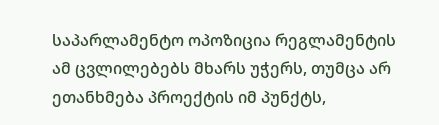საპარლამენტო ოპოზიცია რეგლამენტის ამ ცვლილებებს მხარს უჭერს, თუმცა არ ეთანხმება პროექტის იმ პუნქტს,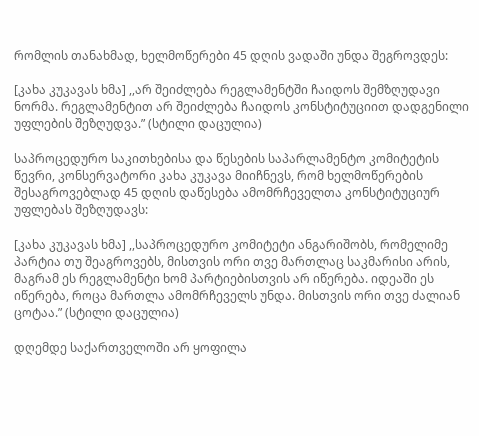რომლის თანახმად, ხელმოწერები 45 დღის ვადაში უნდა შეგროვდეს:

[კახა კუკავას ხმა] ,,არ შეიძლება რეგლამენტში ჩაიდოს შემზღუდავი ნორმა. რეგლამენტით არ შეიძლება ჩაიდოს კონსტიტუციით დადგენილი უფლების შეზღუდვა.” (სტილი დაცულია)

საპროცედურო საკითხებისა და წესების საპარლამენტო კომიტეტის წევრი, კონსერვატორი კახა კუკავა მიიჩნევს, რომ ხელმოწერების შესაგროვებლად 45 დღის დაწესება ამომრჩეველთა კონსტიტუციურ უფლებას შეზღუდავს:

[კახა კუკავას ხმა] ,,საპროცედურო კომიტეტი ანგარიშობს, რომელიმე პარტია თუ შეაგროვებს, მისთვის ორი თვე მართლაც საკმარისი არის, მაგრამ ეს რეგლამენტი ხომ პარტიებისთვის არ იწერება. იდეაში ეს იწერება, როცა მართლა ამომრჩეველს უნდა. მისთვის ორი თვე ძალიან ცოტაა.” (სტილი დაცულია)

დღემდე საქართველოში არ ყოფილა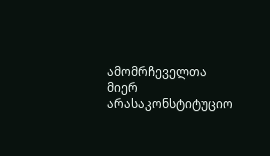ამომრჩეველთა მიერ არასაკონსტიტუციო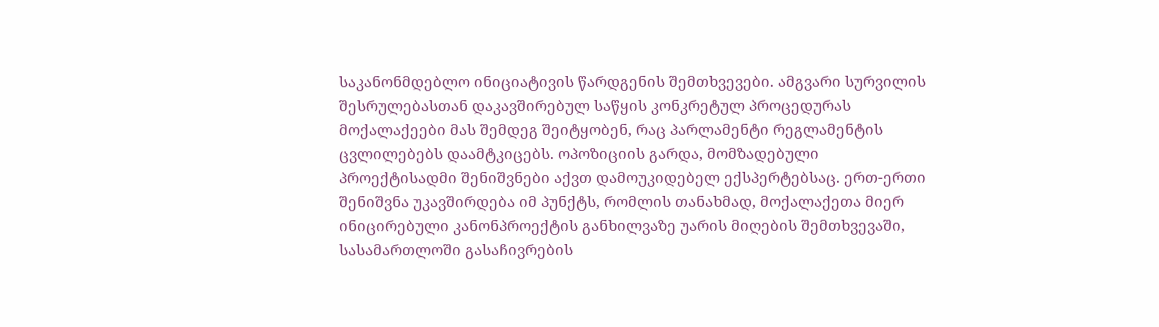საკანონმდებლო ინიციატივის წარდგენის შემთხვევები. ამგვარი სურვილის შესრულებასთან დაკავშირებულ საწყის კონკრეტულ პროცედურას მოქალაქეები მას შემდეგ შეიტყობენ, რაც პარლამენტი რეგლამენტის ცვლილებებს დაამტკიცებს. ოპოზიციის გარდა, მომზადებული პროექტისადმი შენიშვნები აქვთ დამოუკიდებელ ექსპერტებსაც. ერთ-ერთი შენიშვნა უკავშირდება იმ პუნქტს, რომლის თანახმად, მოქალაქეთა მიერ ინიცირებული კანონპროექტის განხილვაზე უარის მიღების შემთხვევაში, სასამართლოში გასაჩივრების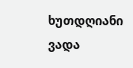ხუთდღიანი ვადა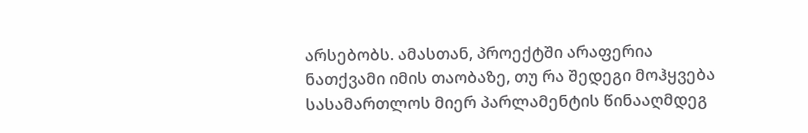არსებობს. ამასთან, პროექტში არაფერია ნათქვამი იმის თაობაზე, თუ რა შედეგი მოჰყვება სასამართლოს მიერ პარლამენტის წინააღმდეგ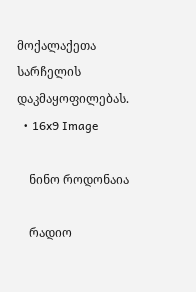მოქალაქეთა სარჩელის დაკმაყოფილებას.
  • 16x9 Image

    ნინო როდონაია

    რადიო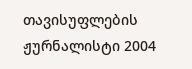თავისუფლების ჟურნალისტი 2004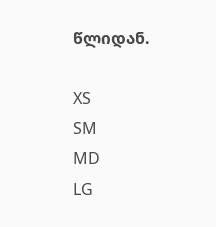წლიდან.

XS
SM
MD
LG